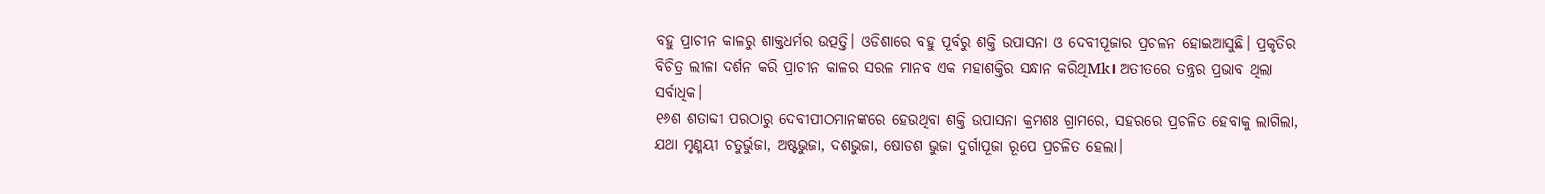ବହୁ ପ୍ରାଚୀନ କାଳରୁ ଶାକ୍ତଧର୍ମର ଉତ୍ପତ୍ତି। ଓଡିଶାରେ ବହୁ ପୂର୍ବରୁ ଶକ୍ତି ଉପାସନା ଓ ଦେବୀପୂଜାର ପ୍ରଚଳନ ହୋଇଆସୁଛି। ପ୍ରକୃତିର ବିଚିତ୍ର ଲୀଳା ଦର୍ଶନ କରି ପ୍ରାଚୀନ କାଳର ସରଳ ମାନବ ଏକ ମହାଶକ୍ତିର ସନ୍ଧାନ କରିଥିMk। ଅତୀତରେ ତନ୍ତ୍ରର ପ୍ରଭାବ ଥିଲା ସର୍ବାଧିକ।
୧୬ଶ ଶତାବ୍ଦୀ ପରଠାରୁ ଦେବୀପୀଠମାନଙ୍କରେ ହେଉଥିବା ଶକ୍ତି ଉପାସନା କ୍ରମଶଃ ଗ୍ରାମରେ, ସହରରେ ପ୍ରଚଳିତ ହେବାକୁ ଲାଗିଲା, ଯଥା ମୃଣ୍ମୟୀ ଚତୁର୍ଭୁଜା, ଅଷ୍ଟଭୁଜା, ଦଶଭୁଜା, ଷୋଡଶ ଭୁଜା ଦୁର୍ଗାପୂଜା ରୂପେ ପ୍ରଚଳିତ ହେଲା।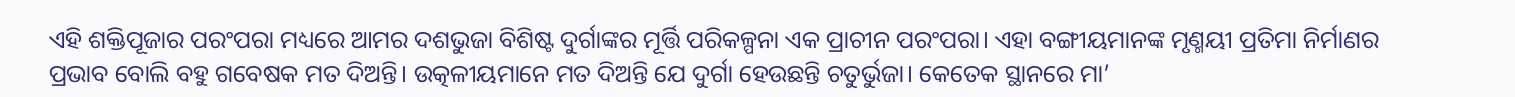ଏହି ଶକ୍ତିପୂଜାର ପରଂପରା ମଧ୍ୟରେ ଆମର ଦଶଭୁଜା ବିଶିଷ୍ଟ ଦୁର୍ଗାଙ୍କର ମୂର୍ତ୍ତି ପରିକଳ୍ପନା ଏକ ପ୍ରାଚୀନ ପରଂପରା। ଏହା ବଙ୍ଗୀୟମାନଙ୍କ ମୃଣ୍ମୟୀ ପ୍ରତିମା ନିର୍ମାଣର ପ୍ରଭାବ ବୋଲି ବହୁ ଗବେଷକ ମତ ଦିଅନ୍ତି। ଉତ୍କଳୀୟମାନେ ମତ ଦିଅନ୍ତି ଯେ ଦୁର୍ଗା ହେଉଛନ୍ତି ଚତୁର୍ଭୁଜା। କେତେକ ସ୍ଥାନରେ ମା’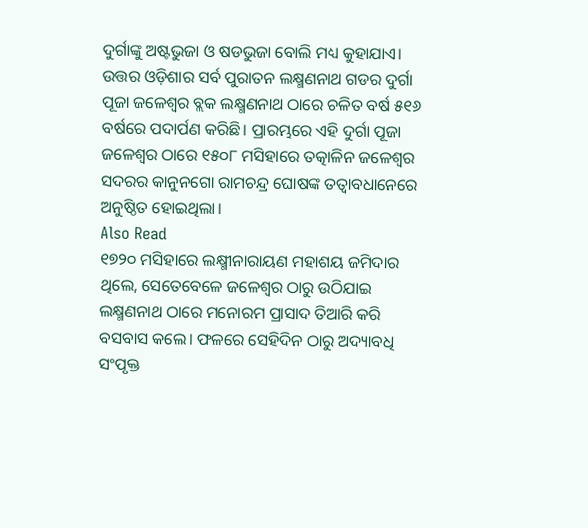ଦୁର୍ଗାଙ୍କୁ ଅଷ୍ଟଭୁଜା ଓ ଷଡଭୁଜା ବୋଲି ମଧ୍ୟ କୁହାଯାଏ।
ଉତ୍ତର ଓଡ଼ିଶାର ସର୍ବ ପୁରାତନ ଲକ୍ଷ୍ମଣନାଥ ଗଡର ଦୁର୍ଗା ପୂଜା ଜଳେଶ୍ୱର ବ୍ଲକ ଲକ୍ଷ୍ମଣନାଥ ଠାରେ ଚଳିତ ବର୍ଷ ୫୧୬ ବର୍ଷରେ ପଦାର୍ପଣ କରିଛି। ପ୍ରାରମ୍ଭରେ ଏହି ଦୁର୍ଗା ପୂଜା ଜଳେଶ୍ୱର ଠାରେ ୧୫୦୮ ମସିହାରେ ତତ୍କାଳିନ ଜଳେଶ୍ୱର ସଦରର କାନୁନଗୋ ରାମଚନ୍ଦ୍ର ଘୋଷଙ୍କ ତତ୍ୱାବଧାନେରେ ଅନୁଷ୍ଠିତ ହୋଇଥିଲା।
Also Read
୧୭୨୦ ମସିହାରେ ଲକ୍ଷ୍ମୀନାରାୟଣ ମହାଶୟ ଜମିଦାର ଥିଲେ, ସେତେବେଳେ ଜଳେଶ୍ୱର ଠାରୁ ଉଠିଯାଇ ଲକ୍ଷ୍ମଣନାଥ ଠାରେ ମନୋରମ ପ୍ରାସାଦ ତିଆରି କରି ବସବାସ କଲେ। ଫଳରେ ସେହିଦିନ ଠାରୁ ଅଦ୍ୟାବଧି ସଂପୃକ୍ତ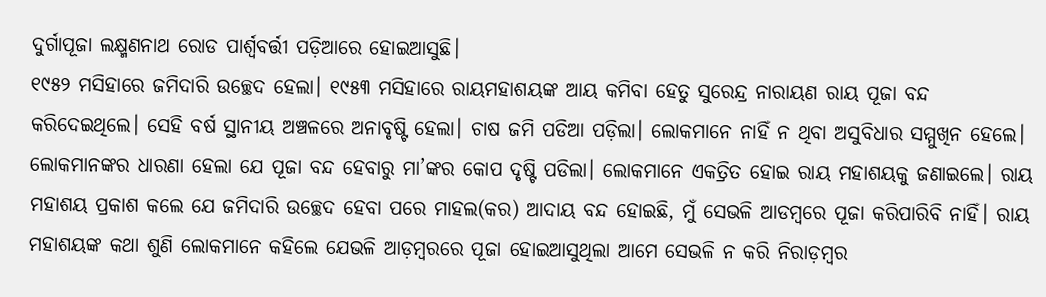ଦୁର୍ଗାପୂଜା ଲକ୍ଷ୍ମଣନାଥ ରୋଡ ପାର୍ଶ୍ୱବର୍ତ୍ତୀ ପଡ଼ିଆରେ ହୋଇଆସୁଛି।
୧୯୫୨ ମସିହାରେ ଜମିଦାରି ଉଚ୍ଛେଦ ହେଲା। ୧୯୫୩ ମସିହାରେ ରାୟମହାଶୟଙ୍କ ଆୟ କମିବା ହେତୁ ସୁରେନ୍ଦ୍ର ନାରାୟଣ ରାୟ ପୂଜା ବନ୍ଦ କରିଦେଇଥିଲେ। ସେହି ବର୍ଷ ସ୍ଥାନୀୟ ଅଞ୍ଚଳରେ ଅନାବୃଷ୍ଟି ହେଲା। ଚାଷ ଜମି ପଡିଆ ପଡ଼ିଲା। ଲୋକମାନେ ନାହିଁ ନ ଥିବା ଅସୁବିଧାର ସମ୍ମୁଖିନ ହେଲେ। ଲୋକମାନଙ୍କର ଧାରଣା ହେଲା ଯେ ପୂଜା ବନ୍ଦ ହେବାରୁ ମା’ଙ୍କର କୋପ ଦୃଷ୍ଟି ପଡିଲା। ଲୋକମାନେ ଏକତ୍ରିତ ହୋଇ ରାୟ ମହାଶୟକୁ ଜଣାଇଲେ। ରାୟ ମହାଶୟ ପ୍ରକାଶ କଲେ ଯେ ଜମିଦାରି ଉଚ୍ଛେଦ ହେବା ପରେ ମାହଲ(କର) ଆଦାୟ ବନ୍ଦ ହୋଇଛି, ମୁଁ ସେଭଳି ଆଡମ୍ବରେ ପୂଜା କରିପାରିବି ନାହିଁ। ରାୟ ମହାଶୟଙ୍କ କଥା ଶୁଣି ଲୋକମାନେ କହିଲେ ଯେଭଳି ଆଡ଼ମ୍ବରରେ ପୂଜା ହୋଇଆସୁଥିଲା ଆମେ ସେଭଳି ନ କରି ନିରାଡ଼ମ୍ବର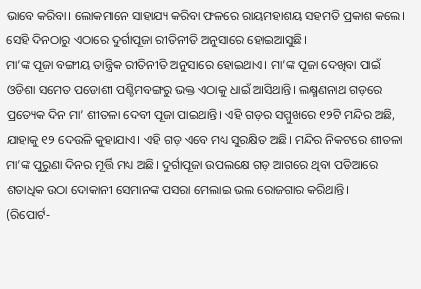ଭାବେ କରିବା। ଲୋକମାନେ ସାହାଯ୍ୟ କରିବା ଫଳରେ ରାୟମହାଶୟ ସହମତି ପ୍ରକାଶ କଲେ। ସେହି ଦିନଠାରୁ ଏଠାରେ ଦୁର୍ଗାପୂଜା ରୀତିନୀତି ଅନୁସାରେ ହୋଇଆସୁଛି।
ମା’ଙ୍କ ପୂଜା ବଙ୍ଗୀୟ ତାନ୍ତ୍ରିକ ରୀତିନୀତି ଅନୁସାରେ ହୋଇଥାଏ। ମା’ଙ୍କ ପୂଜା ଦେଖିବା ପାଇଁ ଓଡିଶା ସମେତ ପଡୋଶୀ ପଶ୍ଚିମବଙ୍ଗରୁ ଭକ୍ତ ଏଠାକୁ ଧାଇଁ ଆସିଥାନ୍ତି। ଲକ୍ଷ୍ମଣନାଥ ଗଡ଼ରେ ପ୍ରତ୍ୟେକ ଦିନ ମା’ ଶୀତଳା ଦେବୀ ପୂଜା ପାଇଥାନ୍ତି। ଏହି ଗଡ଼ର ସମ୍ମୁଖରେ ୧୨ଟି ମନ୍ଦିର ଅଛି, ଯାହାକୁ ୧୨ ଦେଉଳି କୁହାଯାଏ। ଏହି ଗଡ଼ ଏବେ ମଧ୍ୟ ସୁରକ୍ଷିତ ଅଛି। ମନ୍ଦିର ନିକଟରେ ଶୀତଳା ମା’ଙ୍କ ପୁରୁଣା ଦିନର ମୂର୍ତ୍ତି ମଧ୍ୟ ଅଛି। ଦୁର୍ଗାପୂଜା ଉପଲକ୍ଷେ ଗଡ଼ ଆଗରେ ଥିବା ପଡିଆରେ ଶତାଧିକ ଉଠା ଦୋକାନୀ ସେମାନଙ୍କ ପସରା ମେଲାଇ ଭଲ ରୋଜଗାର କରିଥାନ୍ତି।
(ରିପୋର୍ଟ-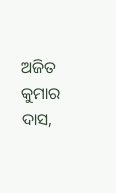ଅଜିତ କୁମାର ଦାସ,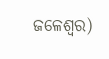ଜଳେଶ୍ୱର)